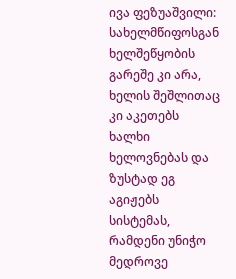ივა ფეზუაშვილი: სახელმწიფოსგან ხელშეწყობის გარეშე კი არა, ხელის შეშლითაც კი აკეთებს ხალხი ხელოვნებას და ზუსტად ეგ აგიჟებს სისტემას, რამდენი უნიჭო მედროვე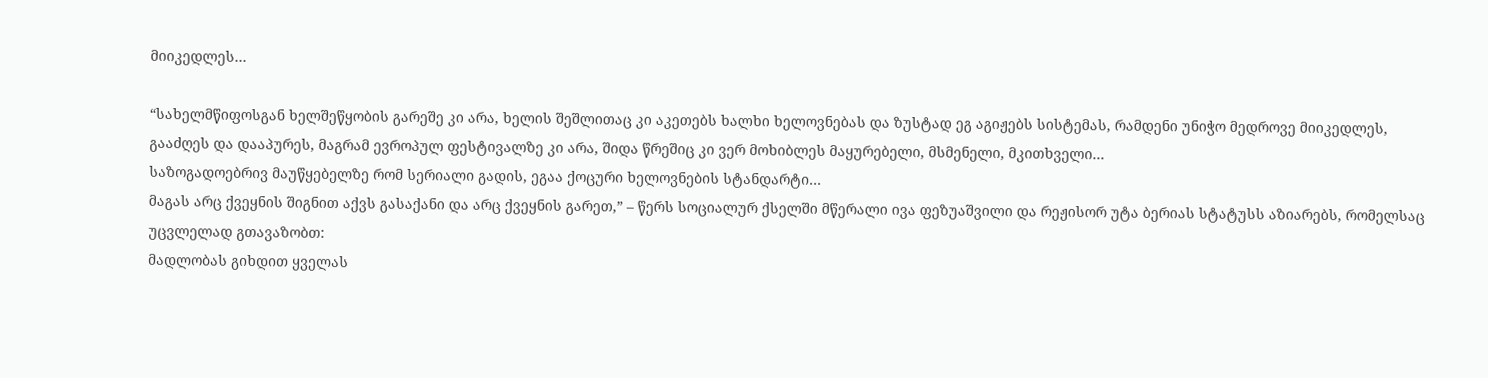მიიკედლეს…

“სახელმწიფოსგან ხელშეწყობის გარეშე კი არა, ხელის შეშლითაც კი აკეთებს ხალხი ხელოვნებას და ზუსტად ეგ აგიჟებს სისტემას, რამდენი უნიჭო მედროვე მიიკედლეს, გააძღეს და დააპურეს, მაგრამ ევროპულ ფესტივალზე კი არა, შიდა წრეშიც კი ვერ მოხიბლეს მაყურებელი, მსმენელი, მკითხველი…
საზოგადოებრივ მაუწყებელზე რომ სერიალი გადის, ეგაა ქოცური ხელოვნების სტანდარტი…
მაგას არც ქვეყნის შიგნით აქვს გასაქანი და არც ქვეყნის გარეთ,” – წერს სოციალურ ქსელში მწერალი ივა ფეზუაშვილი და რეჟისორ უტა ბერიას სტატუსს აზიარებს, რომელსაც უცვლელად გთავაზობთ:
მადლობას გიხდით ყველას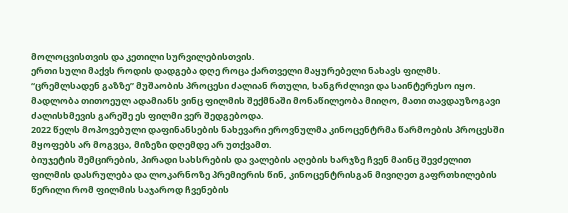მოლოცვისთვის და კეთილი სურვილებისთვის.
ერთი სული მაქვს როდის დადგება დღე როცა ქართველი მაყურებელი ნახავს ფილმს.
“ცრემლსადენ გაზზე” მუშაობის პროცესი ძალიან რთული, ხანგრძლივი და საინტერესო იყო. მადლობა თითოეულ ადამიანს ვინც ფილმის შექმნაში მონაწილეობა მიიღო, მათი თავდაუზოგავი ძალისხმევის გარეშე ეს ფილმი ვერ შედგებოდა.
2022 წელს მოპოვებული დაფინანსების ნახევარი ეროვნულმა კინოცენტრმა წარმოების პროცესში მყოფებს არ მოგვცა, მიზეზი დღემდე არ უთქვამთ.
ბიუჯეტის შემცირების, პირადი სახსრების და ვალების აღების ხარჯზე ჩვენ მაინც შევძელით ფილმის დასრულება და ლოკარნოზე პრემიერის წინ, კინოცენტრისგან მივიღეთ გაფრთხილების წერილი რომ ფილმის საჯაროდ ჩვენების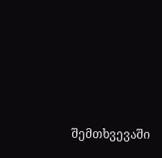შემთხვევაში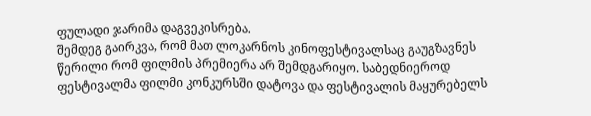ფულადი ჯარიმა დაგვეკისრება.
შემდეგ გაირკვა, რომ მათ ლოკარნოს კინოფესტივალსაც გაუგზავნეს წერილი რომ ფილმის პრემიერა არ შემდგარიყო. საბედნიეროდ ფესტივალმა ფილმი კონკურსში დატოვა და ფესტივალის მაყურებელს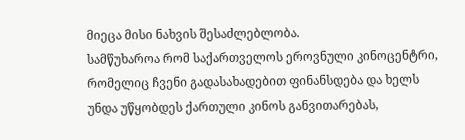მიეცა მისი ნახვის შესაძლებლობა.
სამწუხაროა რომ საქართველოს ეროვნული კინოცენტრი, რომელიც ჩვენი გადასახადებით ფინანსდება და ხელს უნდა უწყობდეს ქართული კინოს განვითარებას,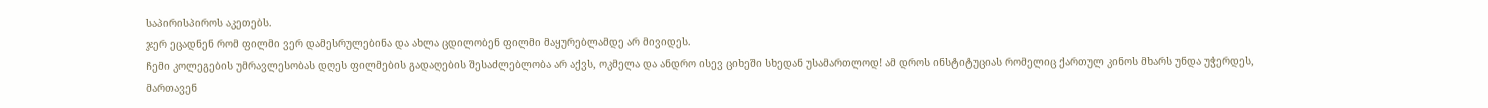საპირისპიროს აკეთებს.
ჯერ ეცადნენ რომ ფილმი ვერ დამესრულებინა და ახლა ცდილობენ ფილმი მაყურებლამდე არ მივიდეს.
ჩემი კოლეგების უმრავლესობას დღეს ფილმების გადაღების შესაძლებლობა არ აქვს, ოკმელა და ანდრო ისევ ციხეში სხედან უსამართლოდ! ამ დროს ინსტიტუციას რომელიც ქართულ კინოს მხარს უნდა უჭერდეს, მართავენ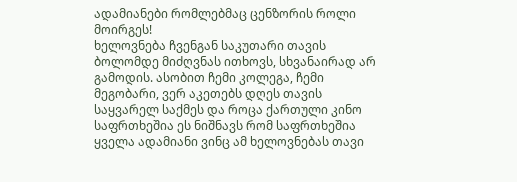ადამიანები რომლებმაც ცენზორის როლი მოირგეს!
ხელოვნება ჩვენგან საკუთარი თავის ბოლომდე მიძღვნას ითხოვს, სხვანაირად არ გამოდის. ასობით ჩემი კოლეგა, ჩემი მეგობარი, ვერ აკეთებს დღეს თავის საყვარელ საქმეს და როცა ქართული კინო საფრთხეშია ეს ნიშნავს რომ საფრთხეშია ყველა ადამიანი ვინც ამ ხელოვნებას თავი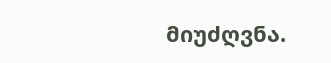მიუძღვნა.